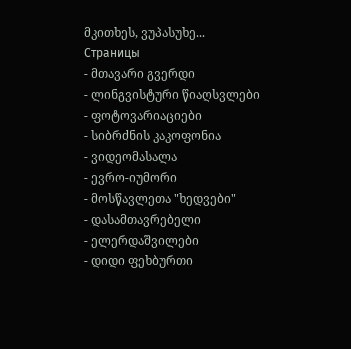მკითხეს, ვუპასუხე...
Страницы
- მთავარი გვერდი
- ლინგვისტური წიაღსვლები
- ფოტოვარიაციები
- სიბრძნის კაკოფონია
- ვიდეომასალა
- ევრო-იუმორი
- მოსწავლეთა "ხედვები"
- დასამთავრებელი
- ელერდაშვილები
- დიდი ფეხბურთი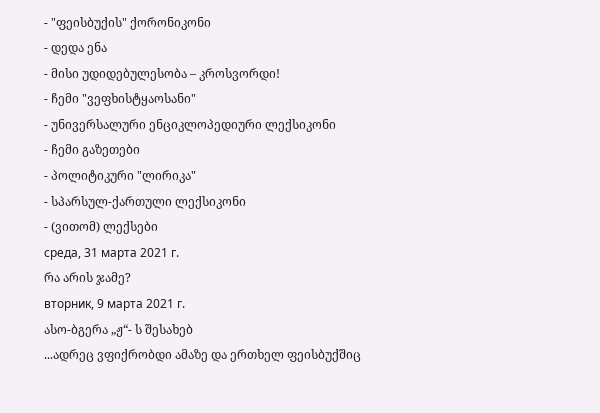- "ფეისბუქის" ქორონიკონი
- დედა ენა
- მისი უდიდებულესობა – კროსვორდი!
- ჩემი "ვეფხისტყაოსანი"
- უნივერსალური ენციკლოპედიური ლექსიკონი
- ჩემი გაზეთები
- პოლიტიკური "ლირიკა"
- სპარსულ-ქართული ლექსიკონი
- (ვითომ) ლექსები
среда, 31 марта 2021 г.
რა არის ჯამე?
вторник, 9 марта 2021 г.
ასო-ბგერა „ჟ“- ს შესახებ
...ადრეც ვფიქრობდი ამაზე და ერთხელ ფეისბუქშიც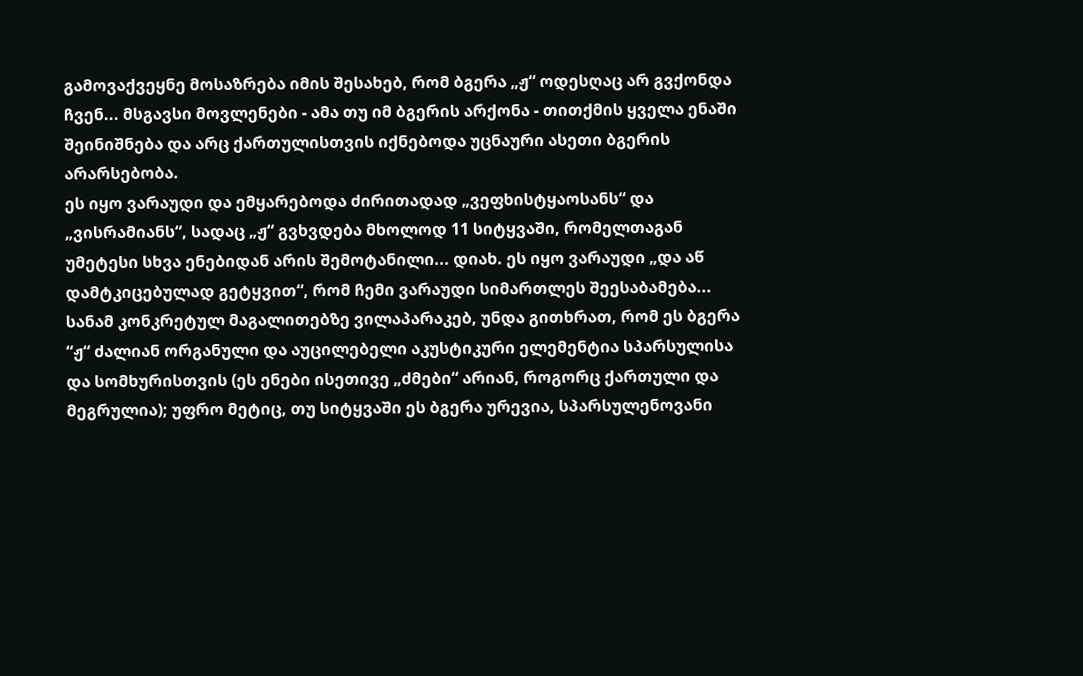გამოვაქვეყნე მოსაზრება იმის შესახებ, რომ ბგერა „ჟ“ ოდესღაც არ გვქონდა ჩვენ... მსგავსი მოვლენები - ამა თუ იმ ბგერის არქონა - თითქმის ყველა ენაში შეინიშნება და არც ქართულისთვის იქნებოდა უცნაური ასეთი ბგერის არარსებობა.
ეს იყო ვარაუდი და ემყარებოდა ძირითადად „ვეფხისტყაოსანს“ და „ვისრამიანს“, სადაც „ჟ“ გვხვდება მხოლოდ 11 სიტყვაში, რომელთაგან უმეტესი სხვა ენებიდან არის შემოტანილი... დიახ. ეს იყო ვარაუდი „და აწ დამტკიცებულად გეტყვით“, რომ ჩემი ვარაუდი სიმართლეს შეესაბამება...
სანამ კონკრეტულ მაგალითებზე ვილაპარაკებ, უნდა გითხრათ, რომ ეს ბგერა “ჟ“ ძალიან ორგანული და აუცილებელი აკუსტიკური ელემენტია სპარსულისა და სომხურისთვის (ეს ენები ისეთივე „ძმები“ არიან, როგორც ქართული და მეგრულია); უფრო მეტიც, თუ სიტყვაში ეს ბგერა ურევია, სპარსულენოვანი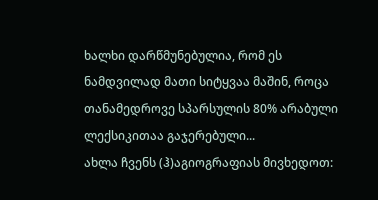ხალხი დარწმუნებულია, რომ ეს ნამდვილად მათი სიტყვაა მაშინ, როცა თანამედროვე სპარსულის 80% არაბული ლექსიკითაა გაჯერებული...
ახლა ჩვენს (ჰ)აგიოგრაფიას მივხედოთ: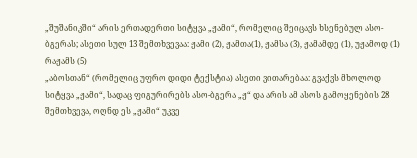„შუშანიკში“ არის ერთადერთი სიტყვა „ჟამი“, რომელიც შეიცავს ხსენებულ ასო-ბგერას; ასეთი სულ 13 შემთხვევაა: ჟამი (2), ჟამთა(1), ჟამსა (3), ჟამამდე (1), უჟამოდ (1) რაჟამს (5)
„აბოსთან“ (რომელიც უფრო დიდი ტექსტია) ასეთი ვითარებაა: გვაქვს მხოლოდ სიტყვა „ჟამი“, სადაც ფიგურირებს ასო-ბგერა „ჟ“ და არის ამ ასოს გამოყენების 28 შემთხვევა, ოღნდ ეს „ჟამი“ უკვე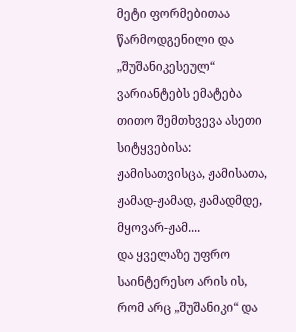მეტი ფორმებითაა წარმოდგენილი და „შუშანიკესეულ“ ვარიანტებს ემატება თითო შემთხვევა ასეთი სიტყვებისა: ჟამისათვისცა, ჟამისათა, ჟამად-ჟამად, ჟამადმდე, მყოვარ-ჟამ....
და ყველაზე უფრო საინტერესო არის ის, რომ არც „შუშანიკი“ და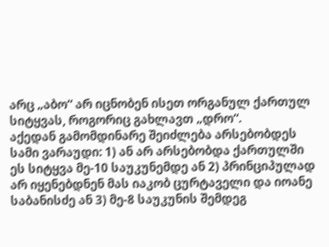არც „აბო“ არ იცნობენ ისეთ ორგანულ ქართულ სიტყვას, როგორიც გახლავთ „დრო“.
აქედან გამომდინარე შეიძლება არსებობდეს სამი ვარაუდი: 1) ან არ არსებობდა ქართულში ეს სიტყვა მე-10 საუკუნემდე ან 2) პრინციპულად არ იყენებდნენ მას იაკობ ცურტაველი და იოანე საბანისძე ან 3) მე-8 საუკუნის შემდეგ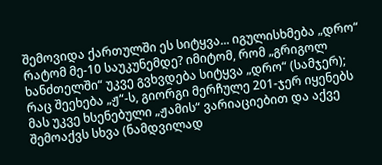შემოვიდა ქართულში ეს სიტყვა... იგულისხმება „დრო“
რატომ მე-10 საუკუნემდე? იმიტომ, რომ „გრიგოლ ხანძთელში“ უკვე გვხვდება სიტყვა „დრო“ (სამჯერ);
რაც შეეხება „ჟ“-ს, გიორგი მერჩულე 201-ჯერ იყენებს მას უკვე ხსენებული „ჟამის“ ვარიაციებით და აქვე შემოაქვს სხვა (ნამდვილად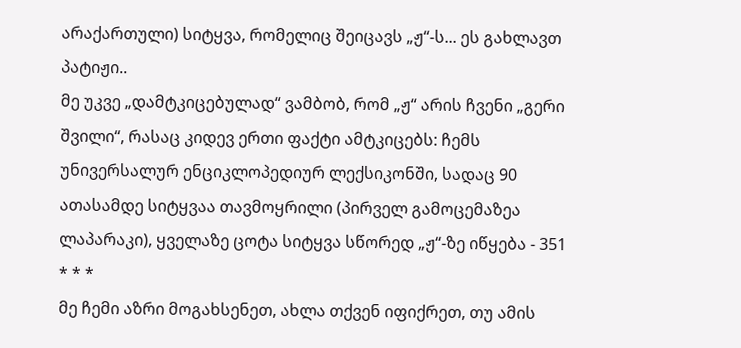არაქართული) სიტყვა, რომელიც შეიცავს „ჟ“-ს... ეს გახლავთ პატიჟი..
მე უკვე „დამტკიცებულად“ ვამბობ, რომ „ჟ“ არის ჩვენი „გერი შვილი“, რასაც კიდევ ერთი ფაქტი ამტკიცებს: ჩემს უნივერსალურ ენციკლოპედიურ ლექსიკონში, სადაც 90 ათასამდე სიტყვაა თავმოყრილი (პირველ გამოცემაზეა ლაპარაკი), ყველაზე ცოტა სიტყვა სწორედ „ჟ“-ზე იწყება - 351
* * *
მე ჩემი აზრი მოგახსენეთ, ახლა თქვენ იფიქრეთ, თუ ამის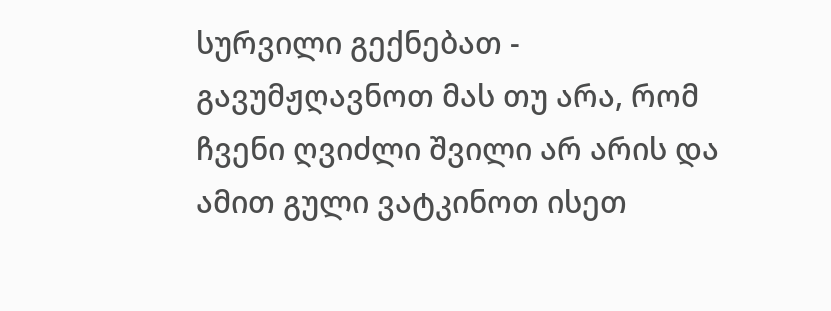სურვილი გექნებათ - გავუმჟღავნოთ მას თუ არა, რომ ჩვენი ღვიძლი შვილი არ არის და ამით გული ვატკინოთ ისეთ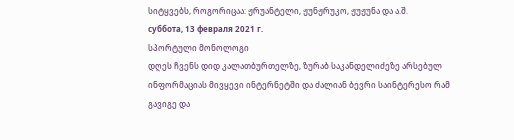სიტყვებს, როგორიცაა: ჟრუანტელი, ჟუნჟრუკო, ჟუჟუნა და ა.შ.
суббота, 13 февраля 2021 г.
სპორტული მონოლოგი
დღეს ჩვენს დიდ კალათბურთელზე, ზურაბ საკანდელიძეზე არსებულ ინფორმაციას მივყევი ინტერნეტში და ძალიან ბევრი საინტერესო რამ გავიგე და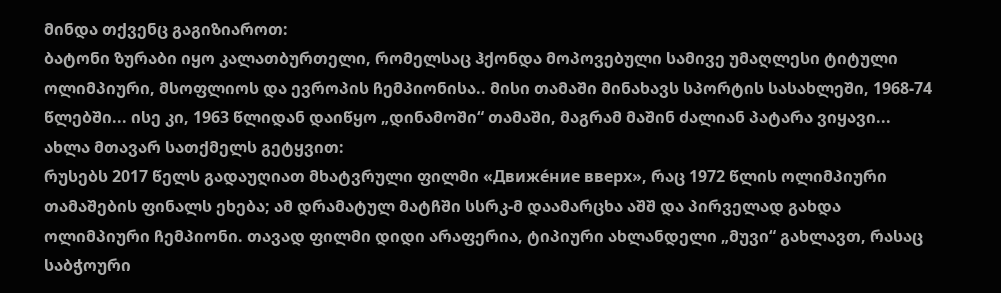მინდა თქვენც გაგიზიაროთ:
ბატონი ზურაბი იყო კალათბურთელი, რომელსაც ჰქონდა მოპოვებული სამივე უმაღლესი ტიტული ოლიმპიური, მსოფლიოს და ევროპის ჩემპიონისა.. მისი თამაში მინახავს სპორტის სასახლეში, 1968-74 წლებში... ისე კი, 1963 წლიდან დაიწყო „დინამოში“ თამაში, მაგრამ მაშინ ძალიან პატარა ვიყავი...
ახლა მთავარ სათქმელს გეტყვით:
რუსებს 2017 წელს გადაუღიათ მხატვრული ფილმი «Движе́ние вверх», რაც 1972 წლის ოლიმპიური თამაშების ფინალს ეხება; ამ დრამატულ მატჩში სსრკ-მ დაამარცხა აშშ და პირველად გახდა ოლიმპიური ჩემპიონი. თავად ფილმი დიდი არაფერია, ტიპიური ახლანდელი „მუვი“ გახლავთ, რასაც საბჭოური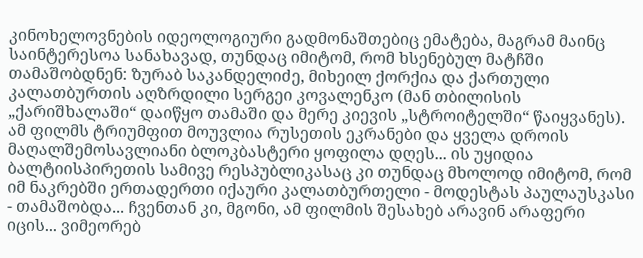კინოხელოვნების იდეოლოგიური გადმონაშთებიც ემატება, მაგრამ მაინც საინტერესოა სანახავად, თუნდაც იმიტომ, რომ ხსენებულ მატჩში თამაშობდნენ: ზურაბ საკანდელიძე, მიხეილ ქორქია და ქართული კალათბურთის აღზრდილი სერგეი კოვალენკო (მან თბილისის „ქარიშხალაში“ დაიწყო თამაში და მერე კიევის „სტროიტელში“ წაიყვანეს).
ამ ფილმს ტრიუმფით მოუვლია რუსეთის ეკრანები და ყველა დროის მაღალშემოსავლიანი ბლოკბასტერი ყოფილა დღეს... ის უყიდია ბალტიისპირეთის სამივე რესპუბლიკასაც კი თუნდაც მხოლოდ იმიტომ, რომ იმ ნაკრებში ერთადერთი იქაური კალათბურთელი - მოდესტას პაულაუსკასი - თამაშობდა... ჩვენთან კი, მგონი, ამ ფილმის შესახებ არავინ არაფერი იცის... ვიმეორებ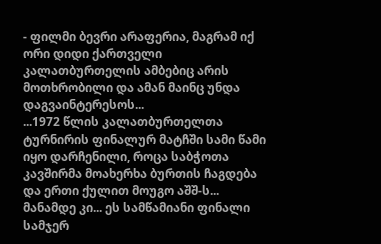- ფილმი ბევრი არაფერია, მაგრამ იქ ორი დიდი ქართველი კალათბურთელის ამბებიც არის მოთხრობილი და ამან მაინც უნდა დაგვაინტერესოს...
...1972 წლის კალათბურთელთა ტურნირის ფინალურ მატჩში სამი წამი იყო დარჩენილი, როცა საბჭოთა კავშირმა მოახერხა ბურთის ჩაგდება და ერთი ქულით მოუგო აშშ-ს... მანამდე კი... ეს სამწამიანი ფინალი სამჯერ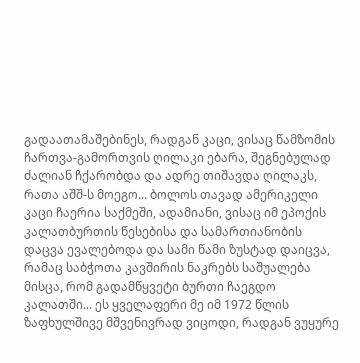გადაათამაშებინეს, რადგან კაცი, ვისაც წამზომის ჩართვა-გამორთვის ღილაკი ებარა, შეგნებულად ძალიან ჩქარობდა და ადრე თიშავდა ღილაკს, რათა აშშ-ს მოეგო... ბოლოს თავად ამერიკელი კაცი ჩაერია საქმეში, ადამიანი, ვისაც იმ ეპოქის კალათბურთის წესებისა და სამართიანობის დაცვა ევალებოდა და სამი წამი ზუსტად დაიცვა, რამაც საბჭოთა კავშირის ნაკრებს საშუალება მისცა, რომ გადამწყვეტი ბურთი ჩაეგდო კალათში... ეს ყველაფერი მე იმ 1972 წლის ზაფხულშივე მშვენივრად ვიცოდი, რადგან ვუყურე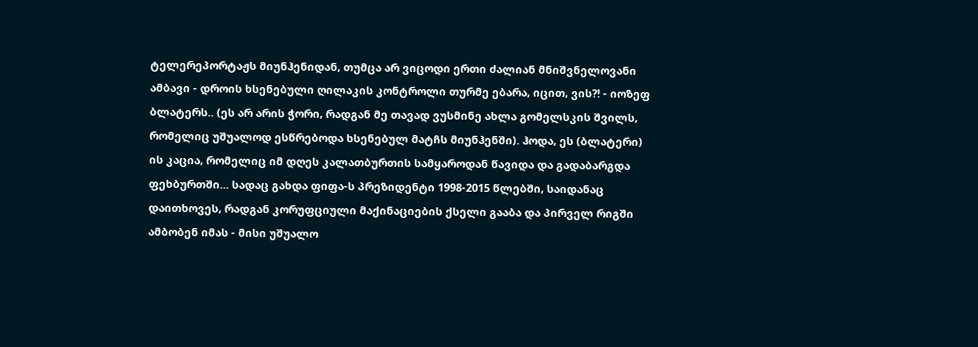ტელერეპორტაჟს მიუნჰენიდან, თუმცა არ ვიცოდი ერთი ძალიან მნიშვნელოვანი ამბავი - დროის ხსენებული ღილაკის კონტროლი თურმე ებარა, იცით, ვის?! - იოზეფ ბლატერს.. (ეს არ არის ჭორი, რადგან მე თავად ვუსმინე ახლა გომელსკის შვილს, რომელიც უშუალოდ ესწრებოდა ხსენებულ მატჩს მიუნჰენში). ჰოდა, ეს (ბლატერი) ის კაცია, რომელიც იმ დღეს კალათბურთის სამყაროდან წავიდა და გადაბარგდა ფეხბურთში... სადაც გახდა ფიფა-ს პრეზიდენტი 1998-2015 წლებში, საიდანაც დაითხოვეს, რადგან კორუფციული მაქინაციების ქსელი გააბა და პირველ რიგში ამბობენ იმას - მისი უშუალო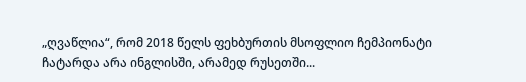„ღვაწლია“, რომ 2018 წელს ფეხბურთის მსოფლიო ჩემპიონატი ჩატარდა არა ინგლისში, არამედ რუსეთში...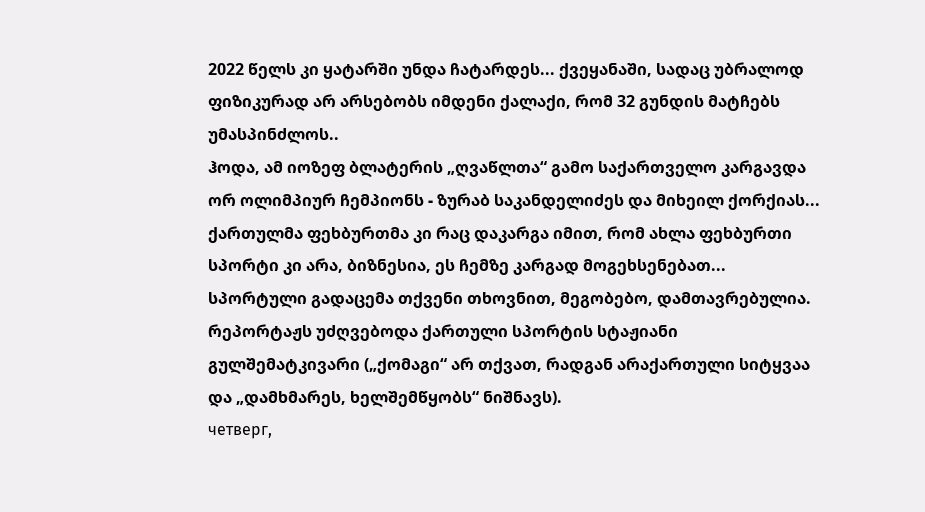2022 წელს კი ყატარში უნდა ჩატარდეს... ქვეყანაში, სადაც უბრალოდ ფიზიკურად არ არსებობს იმდენი ქალაქი, რომ 32 გუნდის მატჩებს უმასპინძლოს..
ჰოდა, ამ იოზეფ ბლატერის „ღვაწლთა“ გამო საქართველო კარგავდა ორ ოლიმპიურ ჩემპიონს - ზურაბ საკანდელიძეს და მიხეილ ქორქიას... ქართულმა ფეხბურთმა კი რაც დაკარგა იმით, რომ ახლა ფეხბურთი სპორტი კი არა, ბიზნესია, ეს ჩემზე კარგად მოგეხსენებათ...
სპორტული გადაცემა თქვენი თხოვნით, მეგობებო, დამთავრებულია.
რეპორტაჟს უძღვებოდა ქართული სპორტის სტაჟიანი გულშემატკივარი („ქომაგი“ არ თქვათ, რადგან არაქართული სიტყვაა და „დამხმარეს, ხელშემწყობს“ ნიშნავს).
четверг,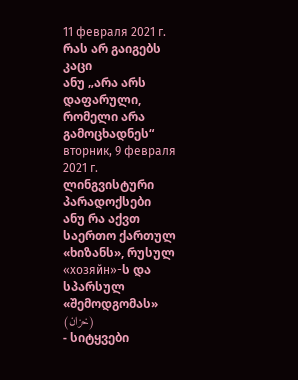11 февраля 2021 г.
რას არ გაიგებს კაცი
ანუ „არა არს დაფარული, რომელი არა გამოცხადნეს“
вторник, 9 февраля 2021 г.
ლინგვისტური პარადოქსები
ანუ რა აქვთ საერთო ქართულ «ხიზანს», რუსულ «хозяйн»-ს და
სპარსულ «შემოდგომას» (خزان)
- სიტყვები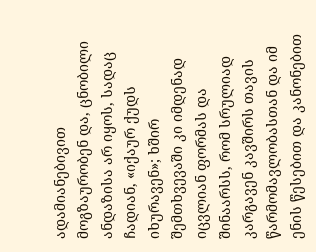ადამიანებივით მოგზაურობენ და, ცნობილი ანდაზისა არ იყოს, სადაც ჩადიან, «იქაურ ქუდს იხურავენ»; ხშირ შემთხვევაში კი იმდენად იცვლიან ფორმას და შინაარსს, რომ სრულიად კარგავენ კავშირს თავის წარმომავლობასთან და იმ ენის წესებით და კანონებით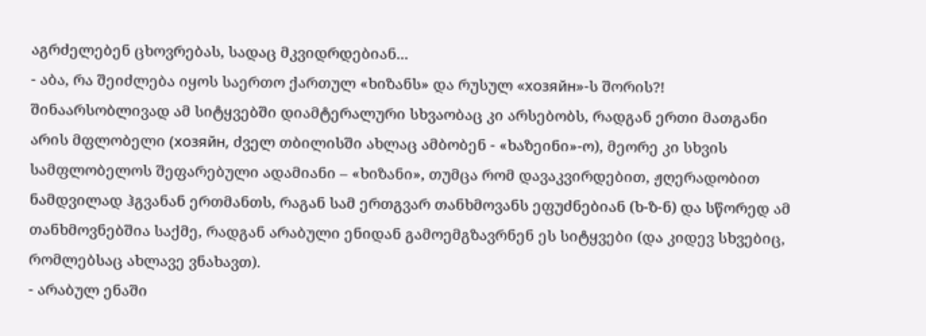აგრძელებენ ცხოვრებას, სადაც მკვიდრდებიან...
- აბა, რა შეიძლება იყოს საერთო ქართულ «ხიზანს» და რუსულ «хозяйн»-ს შორის?! შინაარსობლივად ამ სიტყვებში დიამტერალური სხვაობაც კი არსებობს, რადგან ერთი მათგანი არის მფლობელი (хозяйн, ძველ თბილისში ახლაც ამბობენ - «ხაზეინი»-ო), მეორე კი სხვის სამფლობელოს შეფარებული ადამიანი – «ხიზანი», თუმცა რომ დავაკვირდებით, ჟღერადობით ნამდვილად ჰგვანან ერთმანთს, რაგან სამ ერთგვარ თანხმოვანს ეფუძნებიან (ხ-ზ-ნ) და სწორედ ამ თანხმოვნებშია საქმე, რადგან არაბული ენიდან გამოემგზავრნენ ეს სიტყვები (და კიდევ სხვებიც, რომლებსაც ახლავე ვნახავთ).
- არაბულ ენაში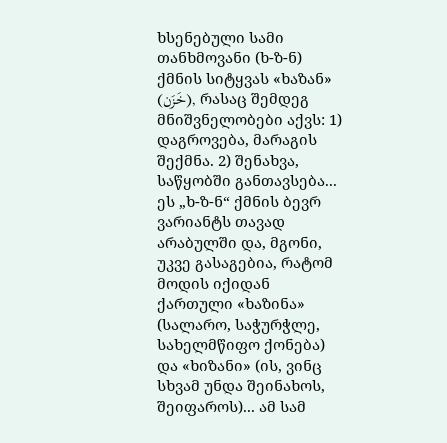ხსენებული სამი თანხმოვანი (ხ-ზ-ნ) ქმნის სიტყვას «ხაზან» (خَزَن), რასაც შემდეგ მნიშვნელობები აქვს: 1) დაგროვება, მარაგის შექმნა. 2) შენახვა, საწყობში განთავსება... ეს „ხ-ზ-ნ“ ქმნის ბევრ ვარიანტს თავად არაბულში და, მგონი, უკვე გასაგებია, რატომ მოდის იქიდან ქართული «ხაზინა» (სალარო, საჭურჭლე, სახელმწიფო ქონება) და «ხიზანი» (ის, ვინც სხვამ უნდა შეინახოს, შეიფაროს)... ამ სამ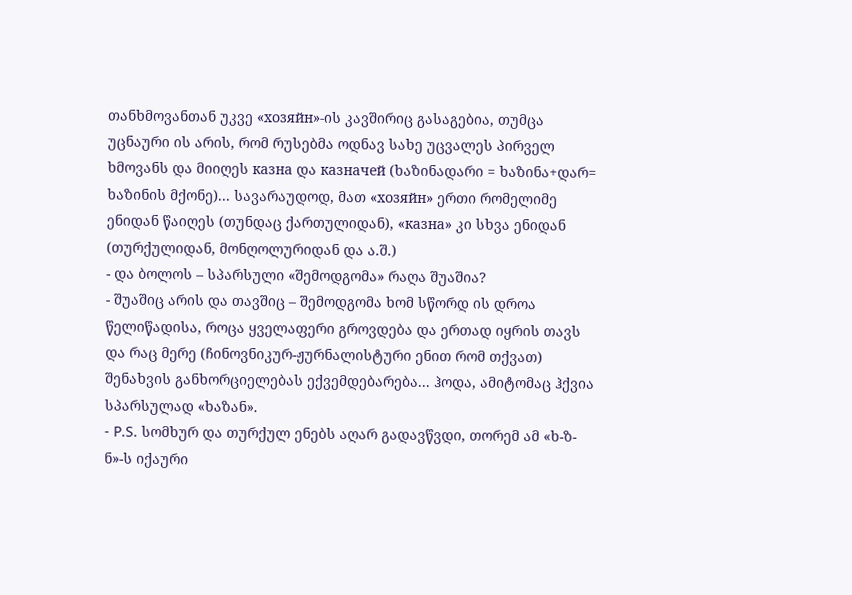თანხმოვანთან უკვე «хозяйн»-ის კავშირიც გასაგებია, თუმცა უცნაური ის არის, რომ რუსებმა ოდნავ სახე უცვალეს პირველ ხმოვანს და მიიღეს казна და казначей (ხაზინადარი = ხაზინა+დარ= ხაზინის მქონე)... სავარაუდოდ, მათ «хозяйн» ერთი რომელიმე ენიდან წაიღეს (თუნდაც ქართულიდან), «казна» კი სხვა ენიდან (თურქულიდან, მონღოლურიდან და ა.შ.)
- და ბოლოს – სპარსული «შემოდგომა» რაღა შუაშია?
- შუაშიც არის და თავშიც – შემოდგომა ხომ სწორდ ის დროა წელიწადისა, როცა ყველაფერი გროვდება და ერთად იყრის თავს და რაც მერე (ჩინოვნიკურ-ჟურნალისტური ენით რომ თქვათ) შენახვის განხორციელებას ექვემდებარება... ჰოდა, ამიტომაც ჰქვია სპარსულად «ხაზან».
- P.S. სომხურ და თურქულ ენებს აღარ გადავწვდი, თორემ ამ «ხ-ზ-ნ»-ს იქაური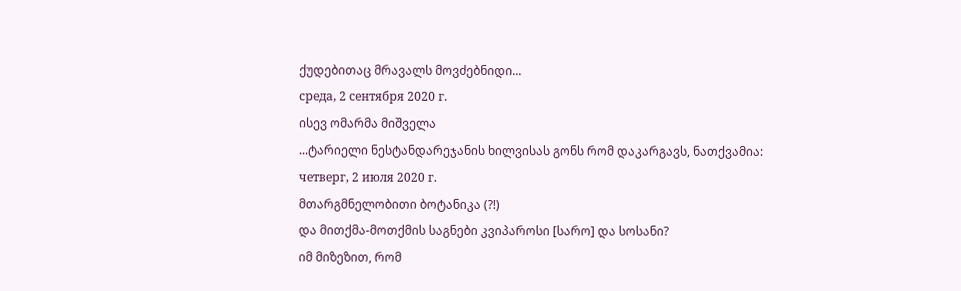ქუდებითაც მრავალს მოვძებნიდი...
среда, 2 сентября 2020 г.
ისევ ომარმა მიშველა
...ტარიელი ნესტანდარეჯანის ხილვისას გონს რომ დაკარგავს, ნათქვამია:
четверг, 2 июля 2020 г.
მთარგმნელობითი ბოტანიკა (?!)
და მითქმა-მოთქმის საგნები კვიპაროსი [სარო] და სოსანი?
იმ მიზეზით, რომ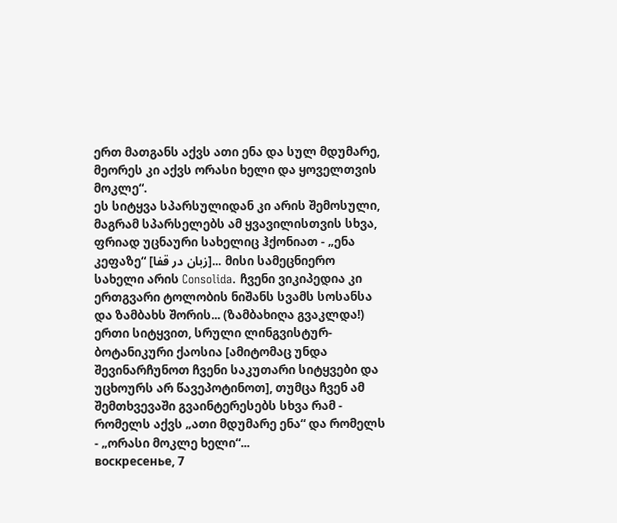ერთ მათგანს აქვს ათი ენა და სულ მდუმარე,
მეორეს კი აქვს ორასი ხელი და ყოველთვის მოკლე“.
ეს სიტყვა სპარსულიდან კი არის შემოსული, მაგრამ სპარსელებს ამ ყვავილისთვის სხვა, ფრიად უცნაური სახელიც ჰქონიათ - „ენა კეფაზე“ [زبان در قفا]... მისი სამეცნიერო სახელი არის Consolida. ჩვენი ვიკიპედია კი ერთგვარი ტოლობის ნიშანს სვამს სოსანსა და ზამბახს შორის... (ზამბახიღა გვაკლდა!)
ერთი სიტყვით, სრული ლინგვისტურ-ბოტანიკური ქაოსია [ამიტომაც უნდა შევინარჩუნოთ ჩვენი საკუთარი სიტყვები და უცხოურს არ წავეპოტინოთ], თუმცა ჩვენ ამ შემთხვევაში გვაინტერესებს სხვა რამ - რომელს აქვს „ათი მდუმარე ენა“ და რომელს - „ორასი მოკლე ხელი“...
воскресенье, 7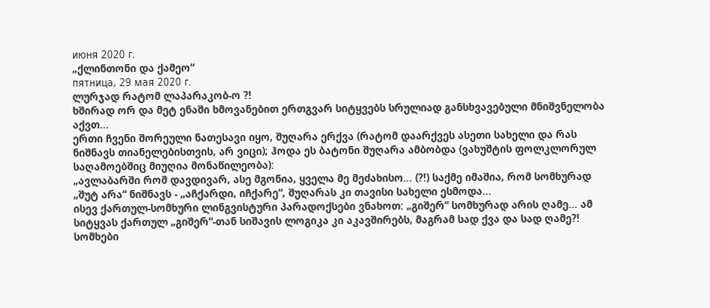июня 2020 г.
„ქლინთონი და ქამეო“
пятница, 29 мая 2020 г.
ლურჯად რატომ ლაპარაკობ-ო ?!
ხშირად ორ და მეტ ენაში ხმოვანებით ერთგვარ სიტყვებს სრულიად განსხვავებული მნიშვნელობა აქვთ...
ერთი ჩვენი შორეული ნათესავი იყო, შუღარა ერქვა (რატომ დაარქვეს ასეთი სახელი და რას ნიშნავს თიანელებისთვის, არ ვიცი); ჰოდა ეს ბატონი შუღარა ამბობდა (ვახუშტის ფოლკლორულ საღამოებშიც მიუღია მონაწილეობა):
„ავლაბარში რომ დავდივარ, ასე მგონია, ყველა მე მეძახისო... (?!) საქმე იმაშია, რომ სომხურად „შუტ არა“ ნიშნავს - „აჩქარდი, იჩქარე“, შუღარას კი თავისი სახელი ესმოდა...
ისევ ქართულ-სომხური ლინგვისტური პარადოქსები ვნახოთ: „გიშერ“ სომხურად არის ღამე... ამ სიტყვას ქართულ „გიშერ“-თან სიშავის ლოგიკა კი აკავშირებს, მაგრამ სად ქვა და სად ღამე?!
სომხები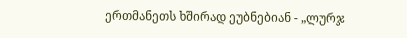ერთმანეთს ხშირად ეუბნებიან - „ლურჯ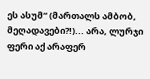ეს ასუმ“ (მართალს ამბობ, მეღადავები?!)... არა, ლურჯი ფერი აქ არაფერ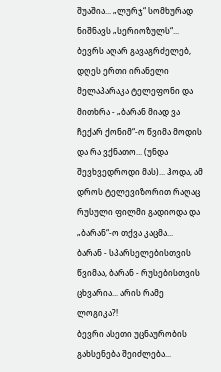შუაშია... „ლურჯ“ სომხურად ნიშნავს „სერიოზულს“...
ბევრს აღარ გავაგრძელებ, დღეს ერთი ირანელი მელაპარაკა ტელეფონი და მითხრა - „ბარან მიად ვა ჩექარ ქონიმ“-ო წვიმა მოდის და რა ვქნათო... (უნდა შევხვედროდი მას)... ჰოდა, ამ დროს ტელევიზორით რაღაც რუსული ფილმი გადიოდა და „ბარან“-ო თქვა კაცმა...
ბარან - სპარსელებისთვის წვიმაა, ბარან - რუსებისთვის ცხვარია... არის რამე ლოგიკა?!
ბევრი ასეთი უცნაურობის გახსენება შეიძლება...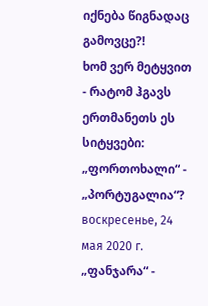იქნება წიგნადაც გამოვცე?!
ხომ ვერ მეტყვით - რატომ ჰგავს ერთმანეთს ეს სიტყვები: „ფორთოხალი“ - „პორტუგალია“?
воскресенье, 24 мая 2020 г.
„ფანჯარა“ -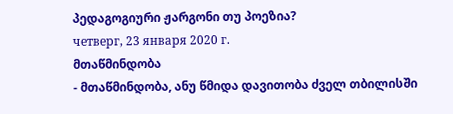პედაგოგიური ჟარგონი თუ პოეზია?
четверг, 23 января 2020 г.
მთაწმინდობა
- მთაწმინდობა, ანუ წმიდა დავითობა ძველ თბილისში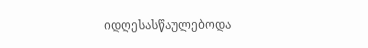იდღესასწაულებოდა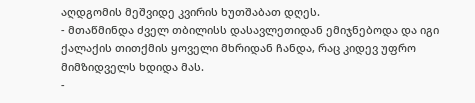აღდგომის მეშვიდე კვირის ხუთშაბათ დღეს.
- მთაწმინდა ძველ თბილისს დასავლეთიდან ემიჯნებოდა და იგი ქალაქის თითქმის ყოველი მხრიდან ჩანდა, რაც კიდევ უფრო მიმზიდველს ხდიდა მას.
-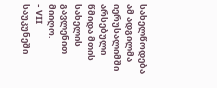სახელწოდება ამ ადგილმა იერუსალიმში არსებული წმიდა მთის სახელის გავლენით მიიღო.
- VII საუკუნეში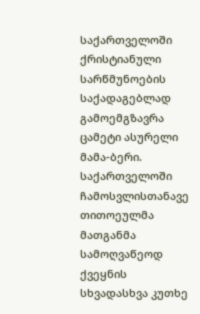საქართველოში ქრისტიანული სარწმუნოების საქადაგებლად გამოემგზავრა ცამეტი ასურელი მამა-ბერი. საქართველოში ჩამოსვლისთანავე თითოეულმა მათგანმა სამოღვაწეოდ ქვეყნის სხვადასხვა კუთხე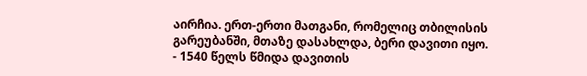აირჩია. ერთ-ერთი მათგანი, რომელიც თბილისის გარეუბანში, მთაზე დასახლდა, ბერი დავითი იყო.
- 1540 წელს წმიდა დავითის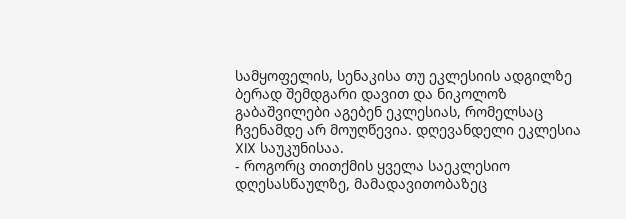სამყოფელის, სენაკისა თუ ეკლესიის ადგილზე ბერად შემდგარი დავით და ნიკოლოზ გაბაშვილები აგებენ ეკლესიას, რომელსაც ჩვენამდე არ მოუღწევია. დღევანდელი ეკლესია XIX საუკუნისაა.
- როგორც თითქმის ყველა საეკლესიო დღესასწაულზე, მამადავითობაზეც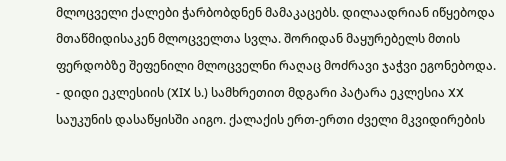მლოცველი ქალები ჭარბობდნენ მამაკაცებს. დილაადრიან იწყებოდა მთაწმიდისაკენ მლოცველთა სვლა. შორიდან მაყურებელს მთის ფერდობზე შეფენილი მლოცველნი რაღაც მოძრავი ჯაჭვი ეგონებოდა.
- დიდი ეკლესიის (XIX ს.) სამხრეთით მდგარი პატარა ეკლესია XX საუკუნის დასაწყისში აიგო. ქალაქის ერთ-ერთი ძველი მკვიდირების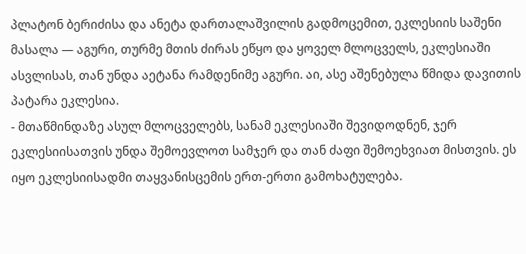პლატონ ბერიძისა და ანეტა დართალაშვილის გადმოცემით, ეკლესიის საშენი მასალა — აგური, თურმე მთის ძირას ეწყო და ყოველ მლოცველს, ეკლესიაში ასვლისას, თან უნდა აეტანა რამდენიმე აგური. აი, ასე აშენებულა წმიდა დავითის პატარა ეკლესია.
- მთაწმინდაზე ასულ მლოცველებს, სანამ ეკლესიაში შევიდოდნენ, ჯერ ეკლესიისათვის უნდა შემოევლოთ სამჯერ და თან ძაფი შემოეხვიათ მისთვის. ეს იყო ეკლესიისადმი თაყვანისცემის ერთ-ერთი გამოხატულება.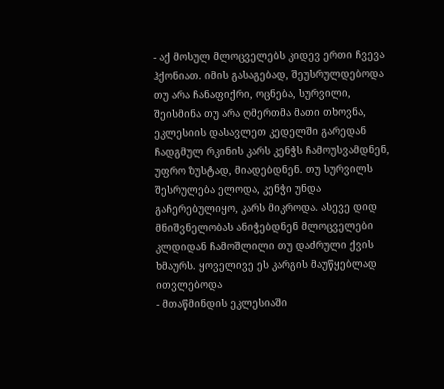- აქ მოსულ მლოცველებს კიდევ ერთი ჩვევა ჰქონიათ. იმის გასაგებად, შეუსრულდებოდა თუ არა ჩანაფიქრი, ოცნება, სურვილი, შეისმინა თუ არა ღმერთმა მათი თხოვნა, ეკლესიის დასავლეთ კედელში გარედან ჩადგმულ რკინის კარს კენჭს ჩამოუსვამდნენ, უფრო ზუსტად, მიადებდნენ. თუ სურვილს შესრულება ელოდა, კენჭი უნდა გაჩერებულიყო, კარს მიკროდა. ასევე დიდ მნიშვნელობას ანიჭებდნენ მლოცველები კლდიდან ჩამოშლილი თუ დაძრული ქვის ხმაურს. ყოველივე ეს კარგის მაუწყებლად ითვლებოდა
- მთაწმინდის ეკლესიაში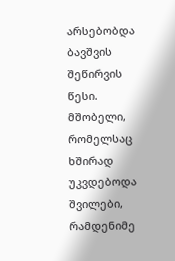არსებობდა ბავშვის შეწირვის წესი. მშობელი, რომელსაც ხშირად უკვდებოდა შვილები, რამდენიმე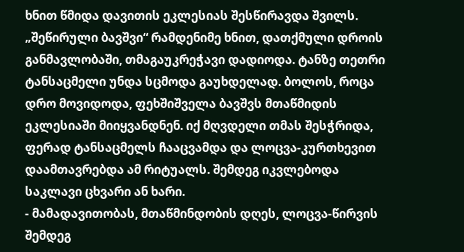ხნით წმიდა დავითის ეკლესიას შესწირავდა შვილს. „შეწირული ბავშვი“ რამდენიმე ხნით, დათქმული დროის განმავლობაში, თმაგაუკრეჭავი დადიოდა. ტანზე თეთრი ტანსაცმელი უნდა სცმოდა გაუხდელად. ბოლოს, როცა დრო მოვიდოდა, ფეხშიშველა ბავშვს მთაწმიდის ეკლესიაში მიიყვანდნენ. იქ მღვდელი თმას შესჭრიდა, ფერად ტანსაცმელს ჩააცვამდა და ლოცვა-კურთხევით დაამთავრებდა ამ რიტუალს. შემდეგ იკვლებოდა საკლავი ცხვარი ან ხარი.
- მამადავითობას, მთაწმინდობის დღეს, ლოცვა-წირვის შემდეგ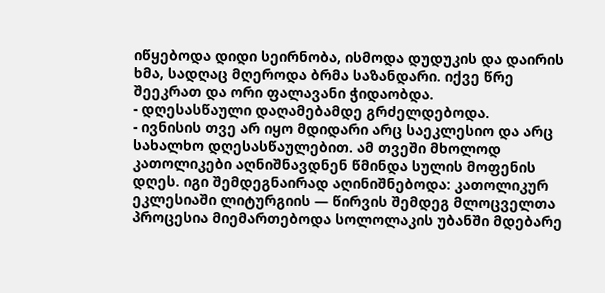იწყებოდა დიდი სეირნობა, ისმოდა დუდუკის და დაირის ხმა, სადღაც მღეროდა ბრმა საზანდარი. იქვე წრე შეეკრათ და ორი ფალავანი ჭიდაობდა.
- დღესასწაული დაღამებამდე გრძელდებოდა.
- ივნისის თვე არ იყო მდიდარი არც საეკლესიო და არც სახალხო დღესასწაულებით. ამ თვეში მხოლოდ კათოლიკები აღნიშნავდნენ წმინდა სულის მოფენის დღეს. იგი შემდეგნაირად აღინიშნებოდა: კათოლიკურ ეკლესიაში ლიტურგიის — წირვის შემდეგ მლოცველთა პროცესია მიემართებოდა სოლოლაკის უბანში მდებარე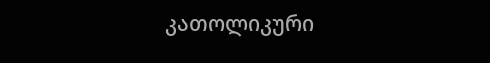კათოლიკური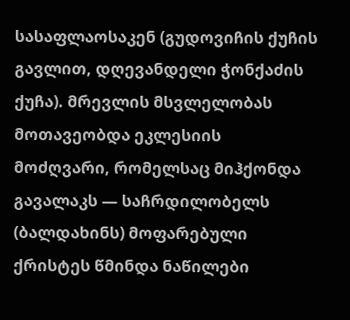სასაფლაოსაკენ (გუდოვიჩის ქუჩის გავლით, დღევანდელი ჭონქაძის ქუჩა). მრევლის მსვლელობას მოთავეობდა ეკლესიის მოძღვარი, რომელსაც მიჰქონდა გავალაკს — საჩრდილობელს (ბალდახინს) მოფარებული ქრისტეს წმინდა ნაწილები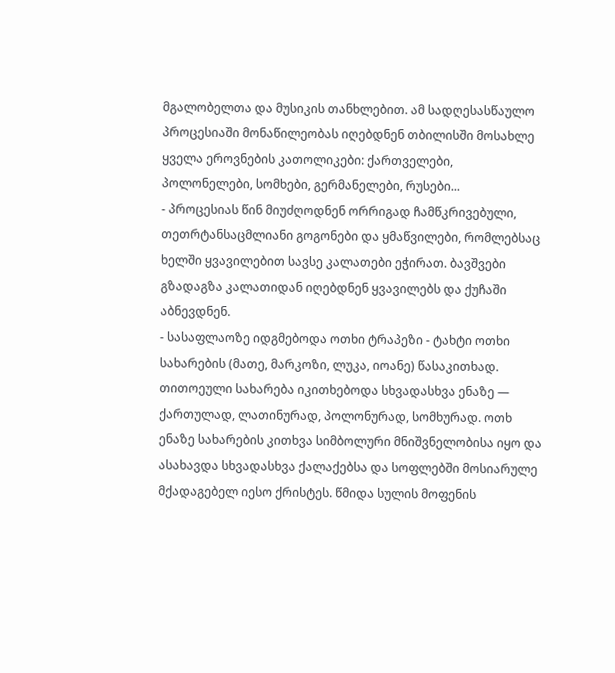მგალობელთა და მუსიკის თანხლებით. ამ სადღესასწაულო პროცესიაში მონაწილეობას იღებდნენ თბილისში მოსახლე ყველა ეროვნების კათოლიკები: ქართველები, პოლონელები, სომხები, გერმანელები, რუსები...
- პროცესიას წინ მიუძღოდნენ ორრიგად ჩამწკრივებული, თეთრტანსაცმლიანი გოგონები და ყმაწვილები, რომლებსაც ხელში ყვავილებით სავსე კალათები ეჭირათ. ბავშვები გზადაგზა კალათიდან იღებდნენ ყვავილებს და ქუჩაში აბნევდნენ.
- სასაფლაოზე იდგმებოდა ოთხი ტრაპეზი - ტახტი ოთხი სახარების (მათე, მარკოზი, ლუკა, იოანე) წასაკითხად. თითოეული სახარება იკითხებოდა სხვადასხვა ენაზე — ქართულად, ლათინურად, პოლონურად, სომხურად. ოთხ ენაზე სახარების კითხვა სიმბოლური მნიშვნელობისა იყო და ასახავდა სხვადასხვა ქალაქებსა და სოფლებში მოსიარულე მქადაგებელ იესო ქრისტეს. წმიდა სულის მოფენის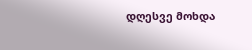დღესვე მოხდა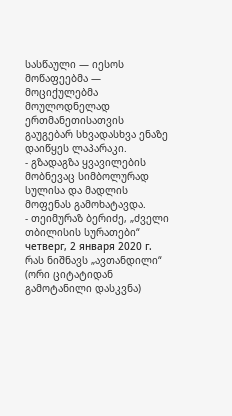სასწაული — იესოს მოწაფეებმა — მოციქულებმა მოულოდნელად ერთმანეთისათვის გაუგებარ სხვადასხვა ენაზე დაიწყეს ლაპარაკი.
- გზადაგზა ყვავილების მობნევაც სიმბოლურად სულისა და მადლის მოფენას გამოხატავდა.
- თეიმურაზ ბერიძე, „ძველი თბილისის სურათები“
четверг, 2 января 2020 г.
რას ნიშნავს „ავთანდილი“
(ორი ციტატიდან გამოტანილი დასკვნა)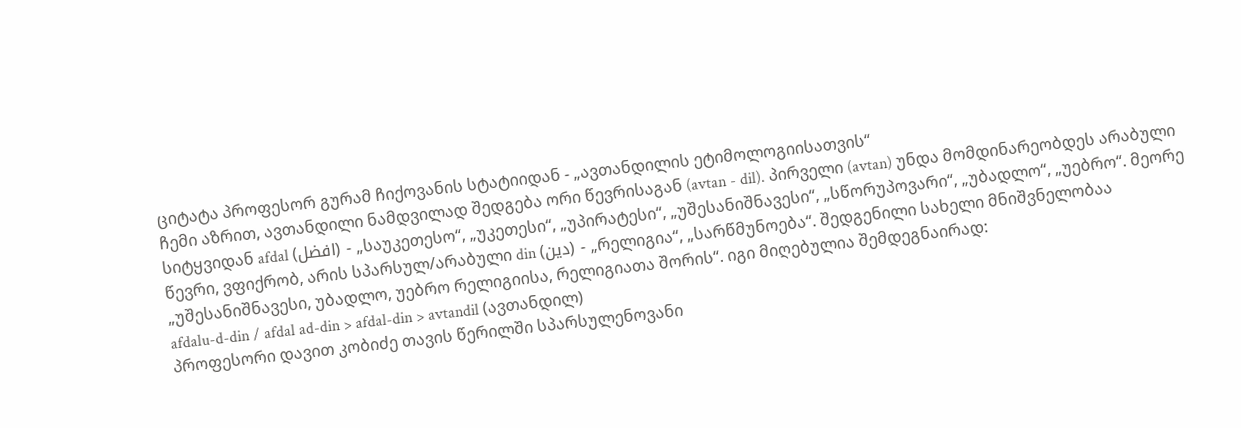ციტატა პროფესორ გურამ ჩიქოვანის სტატიიდან - „ავთანდილის ეტიმოლოგიისათვის“
ჩემი აზრით, ავთანდილი ნამდვილად შედგება ორი წევრისაგან (avtan - dil). პირველი (avtan) უნდა მომდინარეობდეს არაბული სიტყვიდან afdal (افضل) - „საუკეთესო“, „უკეთესი“, „უპირატესი“, „უშესანიშნავესი“, „სწორუპოვარი“, „უბადლო“, „უებრო“. მეორე წევრი, ვფიქრობ, არის სპარსულ/არაბული din (دین) - „რელიგია“, „სარწმუნოება“. შედგენილი სახელი მნიშვნელობაა „უშესანიშნავესი, უბადლო, უებრო რელიგიისა, რელიგიათა შორის“. იგი მიღებულია შემდეგნაირად:
afdalu-d-din / afdal ad-din > afdal-din > avtandil (ავთანდილ)
პროფესორი დავით კობიძე თავის წერილში სპარსულენოვანი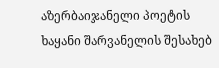აზერბაიჯანელი პოეტის ხაყანი შარვანელის შესახებ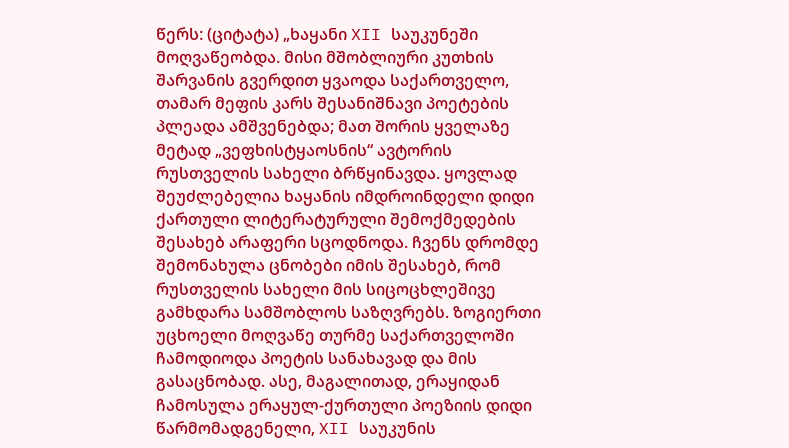წერს: (ციტატა) „ხაყანი XII საუკუნეში მოღვაწეობდა. მისი მშობლიური კუთხის შარვანის გვერდით ყვაოდა საქართველო, თამარ მეფის კარს შესანიშნავი პოეტების პლეადა ამშვენებდა; მათ შორის ყველაზე მეტად „ვეფხისტყაოსნის“ ავტორის რუსთველის სახელი ბრწყინავდა. ყოვლად შეუძლებელია ხაყანის იმდროინდელი დიდი ქართული ლიტერატურული შემოქმედების შესახებ არაფერი სცოდნოდა. ჩვენს დრომდე შემონახულა ცნობები იმის შესახებ, რომ რუსთველის სახელი მის სიცოცხლეშივე გამხდარა სამშობლოს საზღვრებს. ზოგიერთი უცხოელი მოღვაწე თურმე საქართველოში ჩამოდიოდა პოეტის სანახავად და მის გასაცნობად. ასე, მაგალითად, ერაყიდან ჩამოსულა ერაყულ-ქურთული პოეზიის დიდი წარმომადგენელი, XII საუკუნის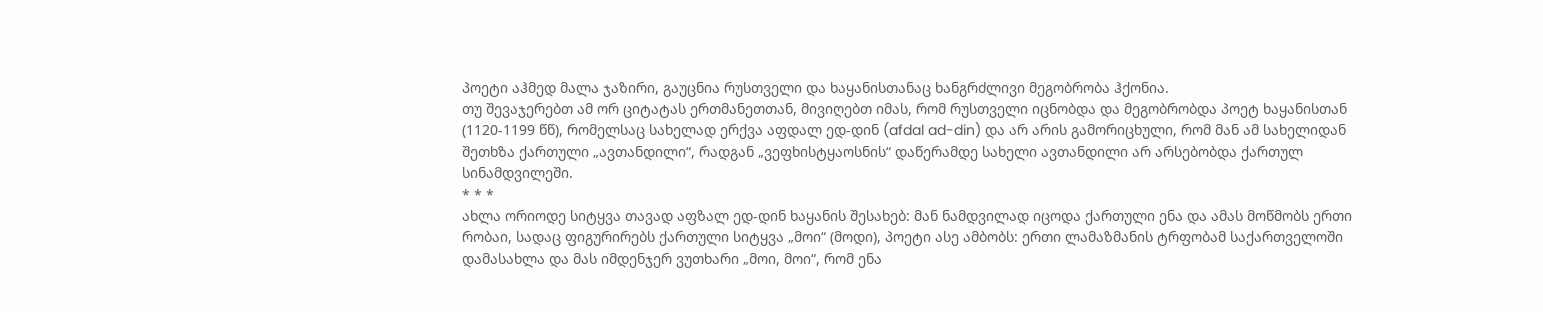პოეტი აჰმედ მალა ჯაზირი, გაუცნია რუსთველი და ხაყანისთანაც ხანგრძლივი მეგობრობა ჰქონია.
თუ შევაჯერებთ ამ ორ ციტატას ერთმანეთთან, მივიღებთ იმას, რომ რუსთველი იცნობდა და მეგობრობდა პოეტ ხაყანისთან (1120-1199 წწ), რომელსაც სახელად ერქვა აფდალ ედ-დინ (afdal ad-din) და არ არის გამორიცხული, რომ მან ამ სახელიდან შეთხზა ქართული „ავთანდილი“, რადგან „ვეფხისტყაოსნის“ დაწერამდე სახელი ავთანდილი არ არსებობდა ქართულ სინამდვილეში.
* * *
ახლა ორიოდე სიტყვა თავად აფზალ ედ-დინ ხაყანის შესახებ: მან ნამდვილად იცოდა ქართული ენა და ამას მოწმობს ერთი რობაი, სადაც ფიგურირებს ქართული სიტყვა „მოი“ (მოდი), პოეტი ასე ამბობს: ერთი ლამაზმანის ტრფობამ საქართველოში დამასახლა და მას იმდენჯერ ვუთხარი „მოი, მოი“, რომ ენა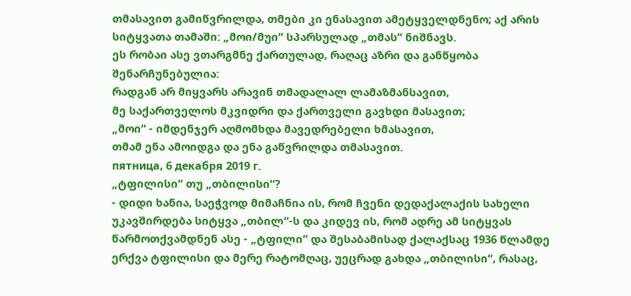თმასავით გამიწვრილდა, თმები კი ენასავით ამეტყველდნენო; აქ არის სიტყვათა თამაში: „მოი/მუი“ სპარსულად „თმას“ ნიშნავს.
ეს რობაი ასე ვთარგმნე ქართულად, რაღაც აზრი და განწყობა შენარჩუნებულია:
რადგან არ მიყვარს არავინ თმადალალ ლამაზმანსავით,
მე საქართველოს მკვიდრი და ქართველი გავხდი მასავით;
„მოი“ - იმდენჯერ აღმომხდა მავედრებელი ხმასავით,
თმამ ენა ამოიდგა და ენა გაწვრილდა თმასავით.
пятница, 6 декабря 2019 г.
„ტფილისი“ თუ „თბილისი“?
- დიდი ხანია, საეჭვოდ მიმაჩნია ის, რომ ჩვენი დედაქალაქის სახელი უკავშირდება სიტყვა „თბილ“-ს და კიდევ ის, რომ ადრე ამ სიტყვას წარმოთქვამდნენ ასე - „ტფილი“ და შესაბამისად ქალაქსაც 1936 წლამდე ერქვა ტფილისი და მერე რატომღაც, უეცრად გახდა „თბილისი“, რასაც,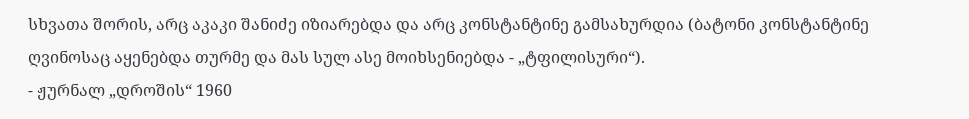სხვათა შორის, არც აკაკი შანიძე იზიარებდა და არც კონსტანტინე გამსახურდია (ბატონი კონსტანტინე ღვინოსაც აყენებდა თურმე და მას სულ ასე მოიხსენიებდა - „ტფილისური“).
- ჟურნალ „დროშის“ 1960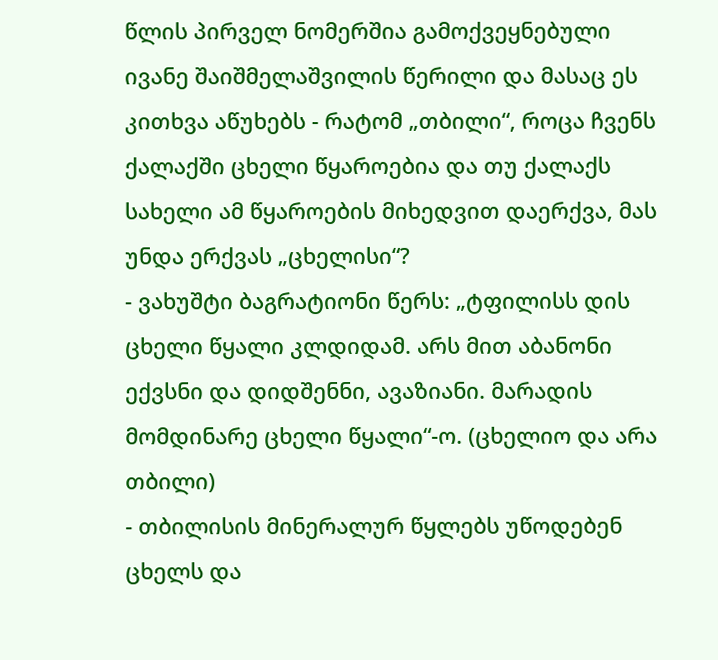წლის პირველ ნომერშია გამოქვეყნებული ივანე შაიშმელაშვილის წერილი და მასაც ეს კითხვა აწუხებს - რატომ „თბილი“, როცა ჩვენს ქალაქში ცხელი წყაროებია და თუ ქალაქს სახელი ამ წყაროების მიხედვით დაერქვა, მას უნდა ერქვას „ცხელისი“?
- ვახუშტი ბაგრატიონი წერს: „ტფილისს დის ცხელი წყალი კლდიდამ. არს მით აბანონი ექვსნი და დიდშენნი, ავაზიანი. მარადის მომდინარე ცხელი წყალი“-ო. (ცხელიო და არა თბილი)
- თბილისის მინერალურ წყლებს უწოდებენ ცხელს და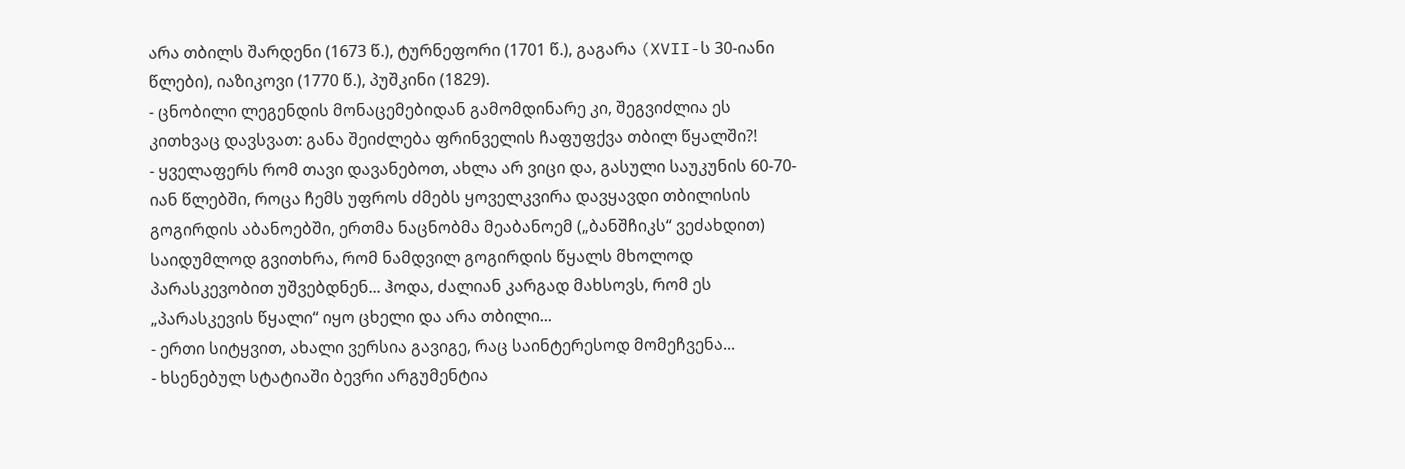არა თბილს შარდენი (1673 წ.), ტურნეფორი (1701 წ.), გაგარა (XVII-ს 30-იანი წლები), იაზიკოვი (1770 წ.), პუშკინი (1829).
- ცნობილი ლეგენდის მონაცემებიდან გამომდინარე კი, შეგვიძლია ეს კითხვაც დავსვათ: განა შეიძლება ფრინველის ჩაფუფქვა თბილ წყალში?!
- ყველაფერს რომ თავი დავანებოთ, ახლა არ ვიცი და, გასული საუკუნის 60-70-იან წლებში, როცა ჩემს უფროს ძმებს ყოველკვირა დავყავდი თბილისის გოგირდის აბანოებში, ერთმა ნაცნობმა მეაბანოემ („ბანშჩიკს“ ვეძახდით) საიდუმლოდ გვითხრა, რომ ნამდვილ გოგირდის წყალს მხოლოდ პარასკევობით უშვებდნენ... ჰოდა, ძალიან კარგად მახსოვს, რომ ეს „პარასკევის წყალი“ იყო ცხელი და არა თბილი...
- ერთი სიტყვით, ახალი ვერსია გავიგე, რაც საინტერესოდ მომეჩვენა...
- ხსენებულ სტატიაში ბევრი არგუმენტია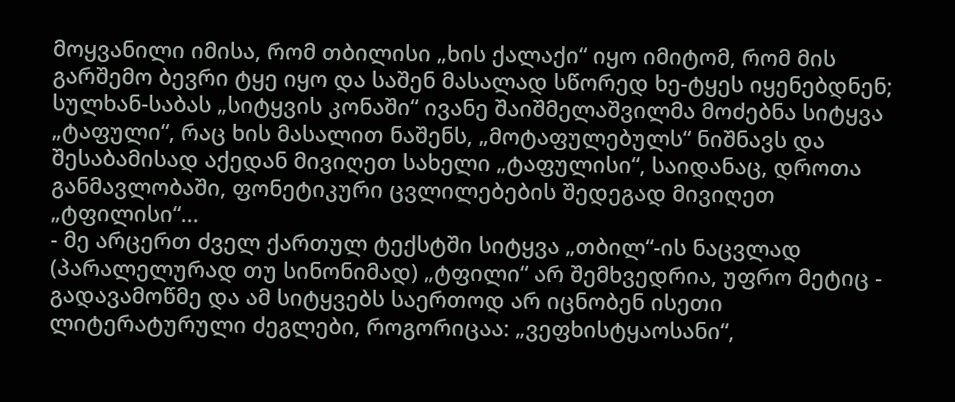მოყვანილი იმისა, რომ თბილისი „ხის ქალაქი“ იყო იმიტომ, რომ მის გარშემო ბევრი ტყე იყო და საშენ მასალად სწორედ ხე-ტყეს იყენებდნენ; სულხან-საბას „სიტყვის კონაში“ ივანე შაიშმელაშვილმა მოძებნა სიტყვა „ტაფული“, რაც ხის მასალით ნაშენს, „მოტაფულებულს“ ნიშნავს და შესაბამისად აქედან მივიღეთ სახელი „ტაფულისი“, საიდანაც, დროთა განმავლობაში, ფონეტიკური ცვლილებების შედეგად მივიღეთ „ტფილისი“...
- მე არცერთ ძველ ქართულ ტექსტში სიტყვა „თბილ“-ის ნაცვლად (პარალელურად თუ სინონიმად) „ტფილი“ არ შემხვედრია, უფრო მეტიც - გადავამოწმე და ამ სიტყვებს საერთოდ არ იცნობენ ისეთი ლიტერატურული ძეგლები, როგორიცაა: „ვეფხისტყაოსანი“,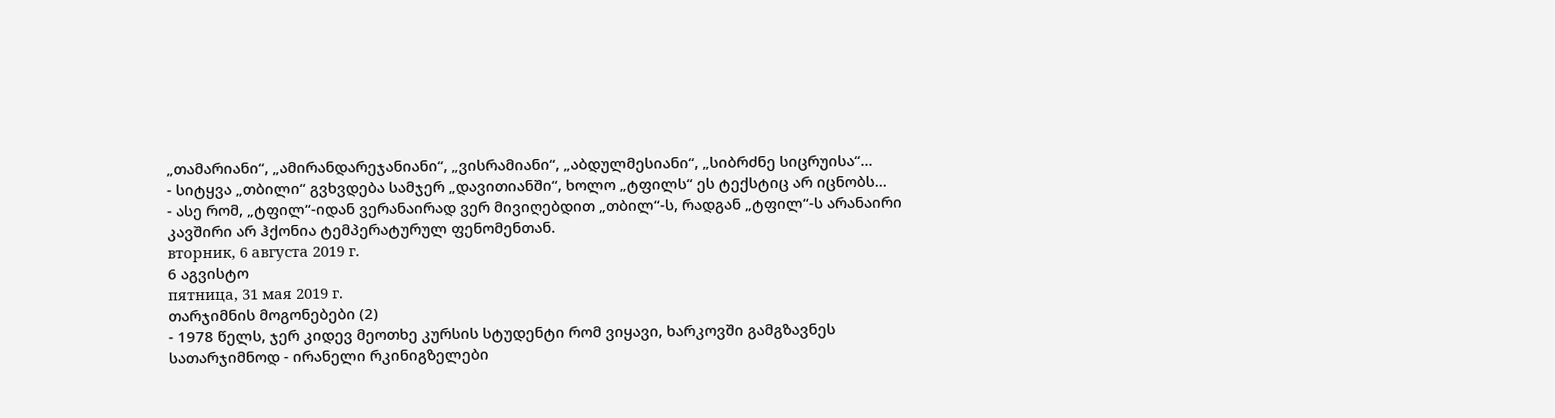„თამარიანი“, „ამირანდარეჯანიანი“, „ვისრამიანი“, „აბდულმესიანი“, „სიბრძნე სიცრუისა“...
- სიტყვა „თბილი“ გვხვდება სამჯერ „დავითიანში“, ხოლო „ტფილს“ ეს ტექსტიც არ იცნობს...
- ასე რომ, „ტფილ“-იდან ვერანაირად ვერ მივიღებდით „თბილ“-ს, რადგან „ტფილ“-ს არანაირი კავშირი არ ჰქონია ტემპერატურულ ფენომენთან.
вторник, 6 августа 2019 г.
6 აგვისტო
пятница, 31 мая 2019 г.
თარჯიმნის მოგონებები (2)
- 1978 წელს, ჯერ კიდევ მეოთხე კურსის სტუდენტი რომ ვიყავი, ხარკოვში გამგზავნეს სათარჯიმნოდ - ირანელი რკინიგზელები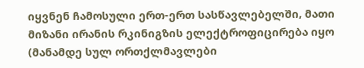იყვნენ ჩამოსული ერთ-ერთ სასწავლებელში, მათი მიზანი ირანის რკინიგზის ელექტროფიცირება იყო (მანამდე სულ ორთქლმავლები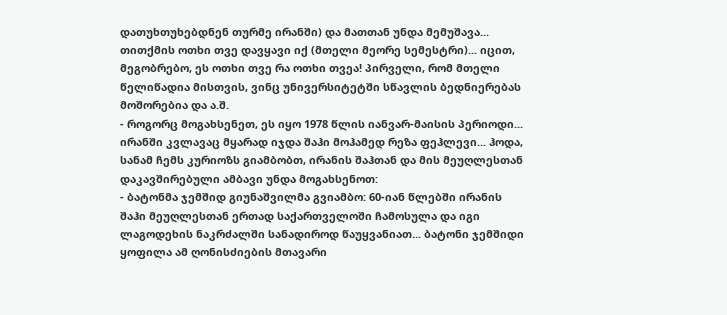დათუხთუხებდნენ თურმე ირანში) და მათთან უნდა მემუშავა... თითქმის ოთხი თვე დავყავი იქ (მთელი მეორე სემესტრი)... იცით, მეგობრებო, ეს ოთხი თვე რა ოთხი თვეა! პირველი, რომ მთელი წელიწადია მისთვის, ვინც უნივერსიტეტში სწავლის ბედნიერებას მოშორებია და ა.შ.
- როგორც მოგახსენეთ, ეს იყო 1978 წლის იანვარ-მაისის პერიოდი... ირანში კვლავაც მყარად იჯდა შაჰი მოჰამედ რეზა ფეჰლევი... ჰოდა, სანამ ჩემს კურიოზს გიამბობთ, ირანის შაჰთან და მის მეუღლესთან დაკავშირებული ამბავი უნდა მოგახსენოთ:
- ბატონმა ჯემშიდ გიუნაშვილმა გვიამბო: 60-იან წლებში ირანის შაჰი მეუღლესთან ერთად საქართველოში ჩამოსულა და იგი ლაგოდეხის ნაკრძალში სანადიროდ წაუყვანიათ... ბატონი ჯემშიდი ყოფილა ამ ღონისძიების მთავარი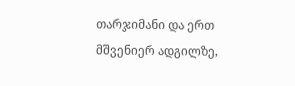თარჯიმანი და ერთ მშვენიერ ადგილზე,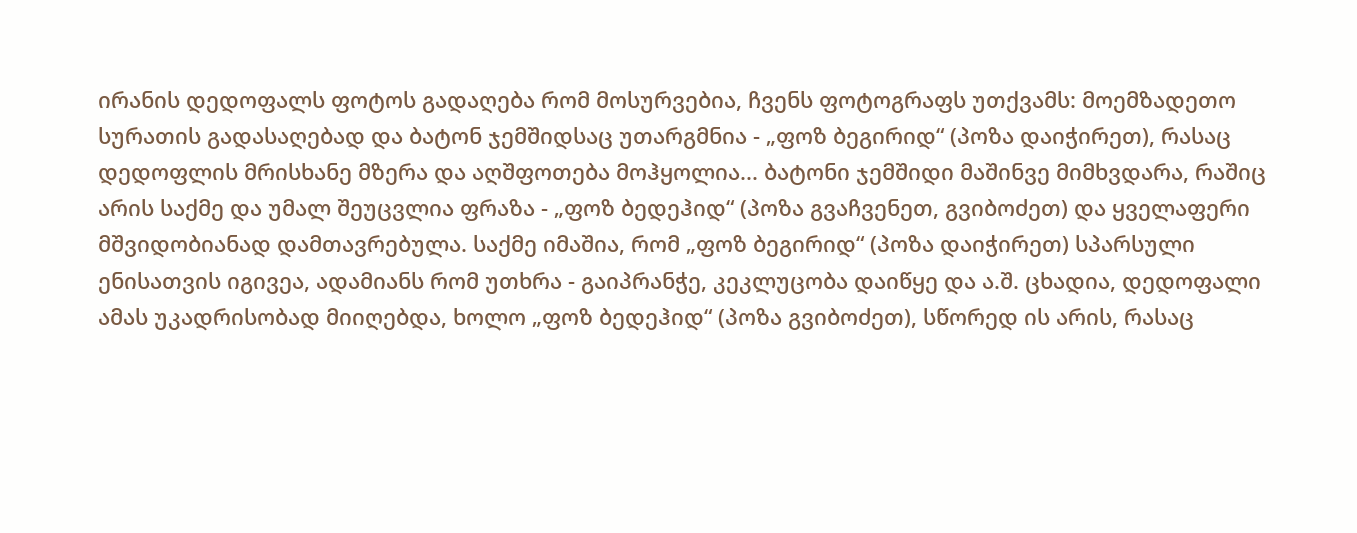ირანის დედოფალს ფოტოს გადაღება რომ მოსურვებია, ჩვენს ფოტოგრაფს უთქვამს: მოემზადეთო სურათის გადასაღებად და ბატონ ჯემშიდსაც უთარგმნია - „ფოზ ბეგირიდ“ (პოზა დაიჭირეთ), რასაც დედოფლის მრისხანე მზერა და აღშფოთება მოჰყოლია... ბატონი ჯემშიდი მაშინვე მიმხვდარა, რაშიც არის საქმე და უმალ შეუცვლია ფრაზა - „ფოზ ბედეჰიდ“ (პოზა გვაჩვენეთ, გვიბოძეთ) და ყველაფერი მშვიდობიანად დამთავრებულა. საქმე იმაშია, რომ „ფოზ ბეგირიდ“ (პოზა დაიჭირეთ) სპარსული ენისათვის იგივეა, ადამიანს რომ უთხრა - გაიპრანჭე, კეკლუცობა დაიწყე და ა.შ. ცხადია, დედოფალი ამას უკადრისობად მიიღებდა, ხოლო „ფოზ ბედეჰიდ“ (პოზა გვიბოძეთ), სწორედ ის არის, რასაც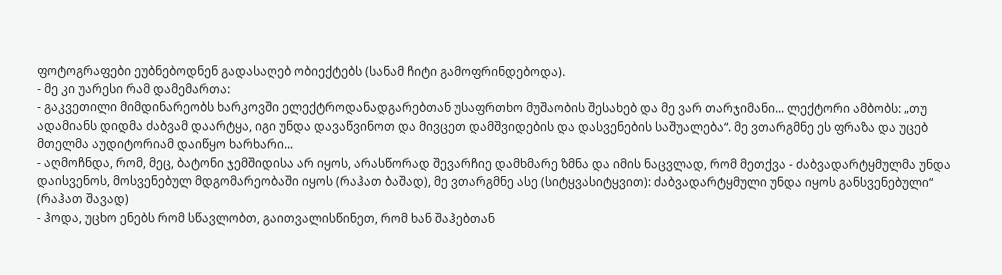ფოტოგრაფები ეუბნებოდნენ გადასაღებ ობიექტებს (სანამ ჩიტი გამოფრინდებოდა).
- მე კი უარესი რამ დამემართა:
- გაკვეთილი მიმდინარეობს ხარკოვში ელექტროდანადგარებთან უსაფრთხო მუშაობის შესახებ და მე ვარ თარჯიმანი... ლექტორი ამბობს: „თუ ადამიანს დიდმა ძაბვამ დაარტყა, იგი უნდა დავაწვინოთ და მივცეთ დამშვიდების და დასვენების საშუალება“. მე ვთარგმნე ეს ფრაზა და უცებ მთელმა აუდიტორიამ დაიწყო ხარხარი...
- აღმოჩნდა, რომ, მეც, ბატონი ჯემშიდისა არ იყოს, არასწორად შევარჩიე დამხმარე ზმნა და იმის ნაცვლად, რომ მეთქვა - ძაბვადარტყმულმა უნდა დაისვენოს, მოსვენებულ მდგომარეობაში იყოს (რაჰათ ბაშად), მე ვთარგმნე ასე (სიტყვასიტყვით): ძაბვადარტყმული უნდა იყოს განსვენებული“ (რაჰათ შავად)
- ჰოდა, უცხო ენებს რომ სწავლობთ, გაითვალისწინეთ, რომ ხან შაჰებთან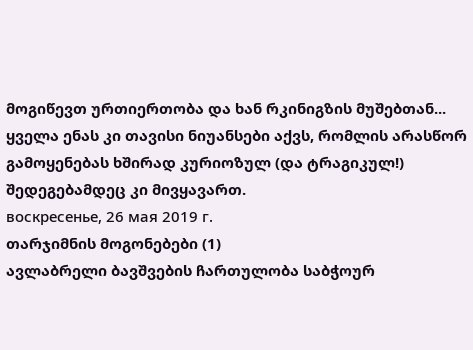მოგიწევთ ურთიერთობა და ხან რკინიგზის მუშებთან... ყველა ენას კი თავისი ნიუანსები აქვს, რომლის არასწორ გამოყენებას ხშირად კურიოზულ (და ტრაგიკულ!) შედეგებამდეც კი მივყავართ.
воскресенье, 26 мая 2019 г.
თარჯიმნის მოგონებები (1)
ავლაბრელი ბავშვების ჩართულობა საბჭოურ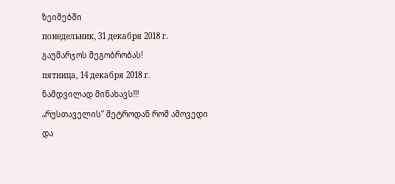ზეიმებში
понедельник, 31 декабря 2018 г.
გაუმარჯოს მეგობრობას!
пятница, 14 декабря 2018 г.
ნამდვილად მინახავს!!!
„რუსთაველის“ მეტროდან რომ ამოვედი და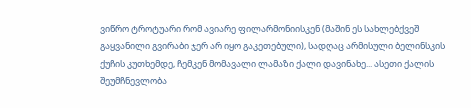ვიწრო ტროტუარი რომ ავიარე ფილარმონიისკენ (მაშინ ეს სახლებქვეშ გაყვანილი გვირაბი ჯერ არ იყო გაკეთებული), სადღაც არმისული ბელინსკის ქუჩის კუთხემდე, ჩემკენ მომავალი ლამაზი ქალი დავინახე... ასეთი ქალის შეუმჩნევლობა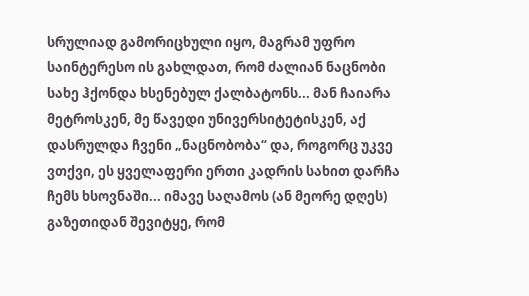სრულიად გამორიცხული იყო, მაგრამ უფრო საინტერესო ის გახლდათ, რომ ძალიან ნაცნობი სახე ჰქონდა ხსენებულ ქალბატონს... მან ჩაიარა მეტროსკენ, მე წავედი უნივერსიტეტისკენ, აქ დასრულდა ჩვენი „ნაცნობობა“ და, როგორც უკვე ვთქვი, ეს ყველაფერი ერთი კადრის სახით დარჩა ჩემს ხსოვნაში... იმავე საღამოს (ან მეორე დღეს) გაზეთიდან შევიტყე, რომ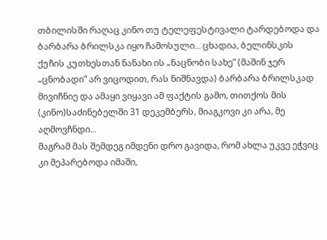თბილისში რაღაც კინო თუ ტელეფესტივალი ტარდებოდა და ბარბარა ბრილსკა იყო ჩამოსული... ცხადია, ბელინსკის ქუჩის კუთხესთან ნანახი ის „ნაცნობი სახე“ (მაშინ ჯერ „ცნობადი“ არ ვიცოდით, რას ნიშნავდა) ბარბარა ბრილსკად მივიჩნიე და ამაყი ვიყავი ამ ფაქტის გამო, თითქოს მის (კინო)საძინებელში 31 დეკემბერს, მიაგკოვი კი არა, მე აღმოვჩნდი...
მაგრამ მას შემდეგ იმდენი დრო გავიდა, რომ ახლა უკვე ეჭვიც კი მეპარებოდა იმაში,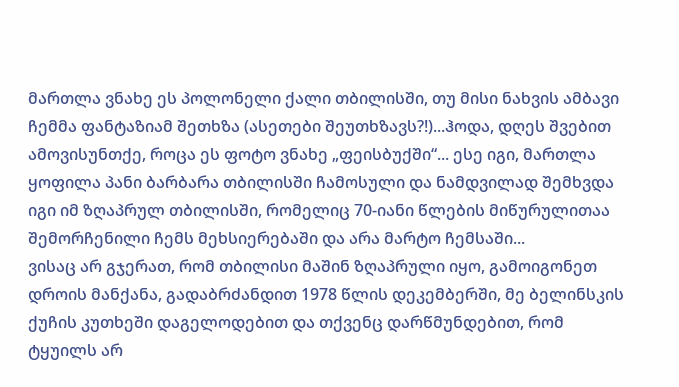მართლა ვნახე ეს პოლონელი ქალი თბილისში, თუ მისი ნახვის ამბავი ჩემმა ფანტაზიამ შეთხზა (ასეთები შეუთხზავს?!)...ჰოდა, დღეს შვებით ამოვისუნთქე, როცა ეს ფოტო ვნახე „ფეისბუქში“... ესე იგი, მართლა ყოფილა პანი ბარბარა თბილისში ჩამოსული და ნამდვილად შემხვდა იგი იმ ზღაპრულ თბილისში, რომელიც 70-იანი წლების მიწურულითაა შემორჩენილი ჩემს მეხსიერებაში და არა მარტო ჩემსაში...
ვისაც არ გჯერათ, რომ თბილისი მაშინ ზღაპრული იყო, გამოიგონეთ დროის მანქანა, გადაბრძანდით 1978 წლის დეკემბერში, მე ბელინსკის ქუჩის კუთხეში დაგელოდებით და თქვენც დარწმუნდებით, რომ ტყუილს არ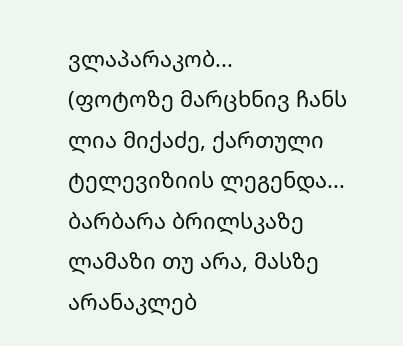ვლაპარაკობ...
(ფოტოზე მარცხნივ ჩანს ლია მიქაძე, ქართული ტელევიზიის ლეგენდა... ბარბარა ბრილსკაზე ლამაზი თუ არა, მასზე არანაკლებ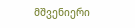მშვენიერი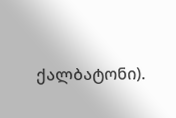ქალბატონი).